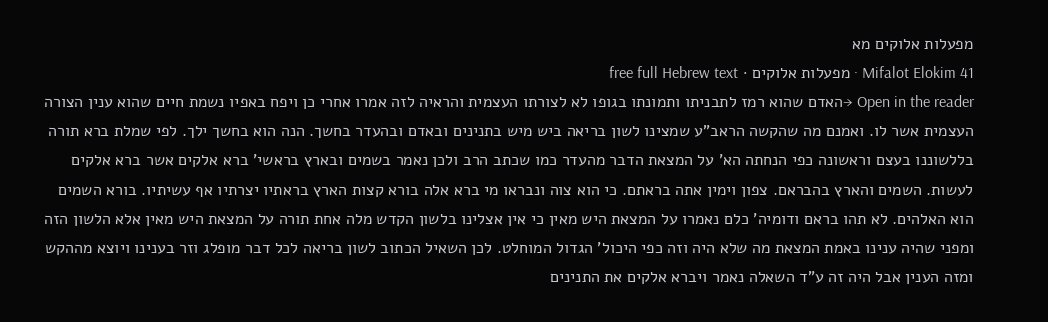מפעלות אלוקים מא
Mifalot Elokim 41 · מפעלות אלוקים · free full Hebrew text
Open in the reader →האדם שהוא רמז לתבניתו ותמונתו בגופו לא לצורתו העצמית והראיה לזה אמרו אחרי כן ויפח באפיו נשמת חיים שהוא ענין הצורה העצמית אשר לו. ואמנם מה שהקשה הראב"ע שמצינו לשון בריאה ביש מיש בתנינים ובאדם ובהעדר בחשך. הנה הוא בחשך ילך. לפי שמלת ברא תורה בללשוננו בעצם וראשונה כפי הנחתה הא' על המצאת הדבר מהעדר כמו שכתב הרב ולכן נאמר בשמים ובארץ בראשי' ברא אלקים אשר ברא אלקים לעשות. השמים והארץ בהבראם. צפון וימין אתה בראתם. כי הוא צוה ונבראו מי ברא אלה בורא קצות הארץ בראתיו יצרתיו אף עשיתיו. בורא השמים הוא האלהים. לא תהו בראם ודומיה' כלם נאמרו על המצאת היש מאין כי אין אצלינו בלשון הקדש מלה אחת תורה על המצאת היש מאין אלא הלשון הזה ומפני שהיה ענינו באמת המצאת מה שלא היה וזה כפי היכול' הגדול המוחלט. לכן השאיל הכתוב לשון בריאה לכל דבר מופלג וזר בענינו ויוצא מההקש ומזה הענין אבל היה זה ע"ד השאלה נאמר ויברא אלקים את התנינים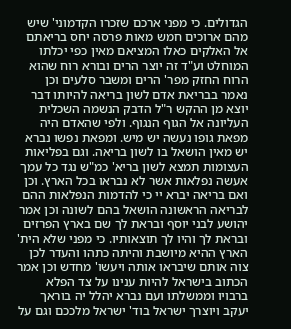הגדולים. כי מפני ארכם שזכרו הקדמוני' שיש מהם ארוכים חמש מאות פרסה יחס בריאתם אל האלקים כאלו המציאם מאין כפי יכלתו המוחלט וע"ד זה יוצר הרים ובורא רוח שהוא הרוח החזק מפר' הרים ומשבר סלעים וכן נאמר בבריאת אדם לשון בריאה להיותו דבר יוצא מן ההקש ר"ל הדבק הנשמה השכלית העליונה אל הגוף הנגוף. ולפי שהאדם היה מפאת גופו נעשה יש מיש. ומפאת נפשו נברא יש מאין הושאל בו לשון בריאה. וגם בפליאות העצומות תמצא לשון בריא' כמ"ש נגד כל עמך אעשה נפלאות אשר לא נבראו בכל הארץ. וכן ואם בריאה יברא יי כי להדמות הנפלאות ההם לבריאה הראשונה הושאל בהם לשונה וכן אמר יהושע לבני יוסף ובראת לך שם בארץ הפרזים ובראת לך והיו לך תוצאותיו. כי מפני שלא הית' הארץ ההיא מיושבת והיתה כתהו והעדר לכן צוה אותם שיבראו אותה ויעשו' מחדש וכן אמר הכתוב בישראל להיות ענינו על צד הפלא ברבויו וממשלתו ועם נברא יהלל יה בוראך יעקב ויוצרך ישראל בוד' ישראל מלככם וגם על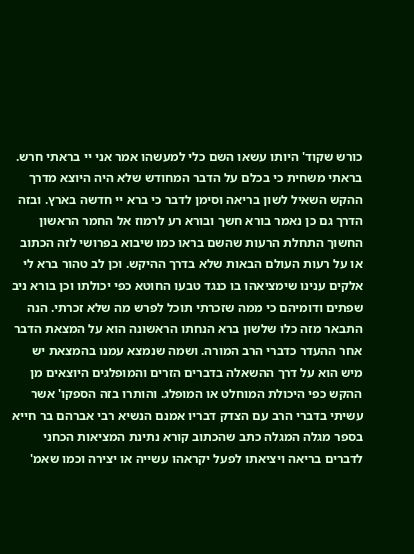כורש שקוד' היותו עשאו השם כלי למעשהו אמר אני יי בראתי חרש. בראתי משחית כי בכלם על הדבר המחודש שלא היה היוצא מדרך ההקש השאיל לשון בריאה וסימן לדבר כי ברא יי חדשה בארץ. ובזה הדרך גם כן נאמר בורא חשך ובורא רע לרמוז אל החמר הראשון החשוך התחלת הרעות שהשם בראו כמו שיבוא בפרושי לזה הכתוב או על רעות העולם הבאות שלא בדרך ההיקש. וכן לב טהור ברא לי אלקים ענינו שימציאהו בו כנגד טבעו החוטא כפי יכולתו וכן בורא ניב שפתים ודומיהם כי ממה שזכרתי תוכל לפרש מה שלא זכרתי. הנה התבאר מזה כלו שלשון ברא הנחתו הראשונה הוא על המצאת הדבר אחר ההעדר כדברי הרב המורה. ושמה שנמצא עמנו בהמצאת יש מיש הוא על דרך ההשאלה בדברים הזרים והמופלגים היוצאים מן ההקש כפי היכולת המוחלט או המופלג. והותרו בזה הספקו' אשר עשיתי בדברי הרב עם הצדק דבריו אמנם הנשיא רבי אברהם בר חייא בספר מגלה המגלה כתב שהכתוב קורא נתינת המציאות הכחני לדברים בריאה ויציאתו לפעל יקראהו עשייה או יצירה וכמו שאמ'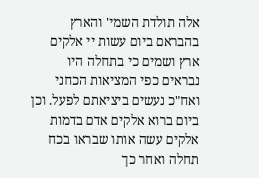אלה תולדת השמי' והארץ בהבראם ביום עשות יי אלקים ארץ ושמים כי בתחלה היו נבראים כפי המציאות הכחני ואח"כ נעשים ביציאתם לפעל. וכן ביום ברוא אלקים אדם בדמות אלקים עשה אותו שבראו בכח תחלה ואחר כך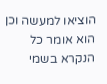הוציאו למעשה וכן הוא אומר כל הנקרא בשמי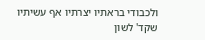ולכבודי בראתיו יצרתיו אף עשיתיו שקד' לשון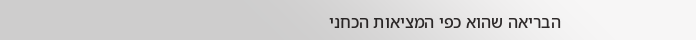הבריאה שהוא כפי המציאות הכחני